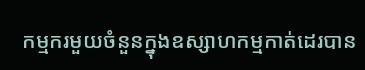កម្មករមួយចំនួនក្នុងឧស្សាហកម្មកាត់ដេរបាន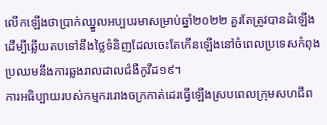លើកឡើងថាប្រាក់ឈ្នួលអប្បបរមាសម្រាប់ឆ្នាំ២០២២ គួរតែត្រូវបានដំឡើងដើម្បីឆើ្លយតបទៅនឹងថ្លៃទំនិញដែលចេះតែកើនឡើងនៅចំពេលប្រទេសកំពុងប្រឈមនឹងការឆ្លងរាលដាលជំងឺកូវីដ១៩។
ការអធិប្បាយរបស់កម្មកររោងចក្រកាត់ដេរធ្វើឡើងស្របពេលក្រុមសហជីព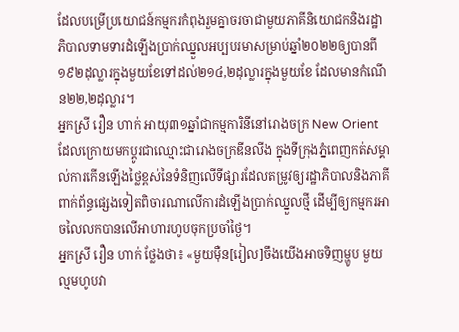ដែលបម្រើប្រយោជន៍កម្មករកំពុងរួមគ្នាចរចាជាមួយភាគីនិយោជកនិងរដ្ឋាភិបាលទាមទារដំឡើងប្រាក់ឈ្នួលអប្បបរមាសម្រាប់ឆ្នាំ២០២២ឲ្យបានពី១៩២ដុល្លារក្នុងមួយខែទៅដល់២១៤,២ដុល្លារក្នុងមួយខែ ដែលមានកំណើន២២,២ដុល្លារ។
អ្នកស្រី រឿន ហាក់ អាយុ៣១ឆ្នាំជាកម្មការិនីនៅរោងចក្រ New Orient ដែលក្រោយមកប្តូរជាឈ្មោះជារោងចក្រឌីនលីង ក្នុងទីក្រុងភ្នំពេញកត់សម្គាល់ការកើនឡើងថ្លៃខ្ពស់នៃទំនិញលើទីផ្សារដែលតម្រូវឲ្យរដ្ឋាភិបាលនិងភាគីពាក់ព័ន្ធផ្សេងទៀតពិចារណាលើការដំឡើងប្រាក់ឈ្នួលថ្មី ដើម្បីឲ្យកម្មករអាចលៃលកបានលើអាហារហូបចុកប្រចាំថ្ងៃ។
អ្នកស្រី រឿន ហាក់ ថ្លែងថា៖ «មួយម៉ឺន[រៀល]ចឹងយើងអាចទិញម្ហូប មួយល្មមហូបវា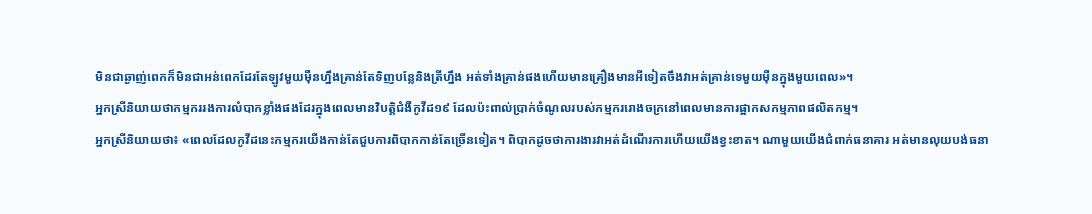មិនជាឆ្ងាញ់ពេកក៏មិនជាអន់ពេកដែរតែឡូវមួយម៉ឺនហ្នឹងគ្រាន់តែទិញបន្លែនិងត្រីហ្នឹង អត់ទាំងគ្រាន់ផងហើយមានគ្រឿងមានអីទៀតចឹងវាអត់គ្រាន់ទេមួយម៉ឺនក្នុងមួយពេល»។
អ្នកស្រីនិយាយថាកម្មកររងការលំបាកខ្លាំងផងដែរក្នុងពេលមានវិបត្តិជំងឺកូវីដ១៩ ដែលប៉ះពាល់ប្រាក់ចំណូលរបស់កម្មកររោងចក្រនៅពេលមានការផ្អាកសកម្មភាពផលិតកម្ម។
អ្នកស្រីនិយាយថា៖ «ពេលដែលកូវីដនេះកម្មករយើងកាន់តែជួបការពិបាកកាន់តែច្រើនទៀត។ ពិបាកដូចថាការងារវាអត់ដំណើរការហើយយើងខ្វះខាត។ ណាមួយយើងជំពាក់ធនាគារ អត់មានលុយបង់ធនា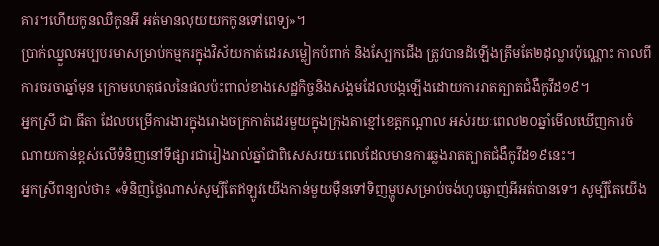គារ។ហើយកូនឈឺកូនអី អត់មានលុយយកកូនទៅពេទ្យ»។
ប្រាក់ឈ្នួលអប្បបរមាសម្រាប់កម្មករក្នុងវិស័យកាត់ដេរសម្លៀកបំពាក់ និងស្បែកជើង ត្រូវបានដំឡើងត្រឹមតែ២ដុល្លារប៉ុណ្ណោះ កាលពីការចរចាឆ្នាំមុន ក្រោមហេតុផលនៃផលប៉ះពាល់ខាងសេដ្ឋកិច្ចនិងសង្គមដែលបង្កឡើងដោយការរាតត្បាតជំងឺកូវីដ១៩។
អ្នកស្រី ជា ធីតា ដែលបម្រើការងារក្នុងរោងចក្រកាត់ដេរមួយក្នុងក្រុងតាខ្មៅខេត្តកណ្តាល អស់រយៈពេល២០ឆ្នាំមើលឃើញការចំណាយកាន់ខ្ពស់លើទំនិញនៅទីផ្សារជារៀងរាល់ឆ្នាំជាពិសេសរយៈពេលដែលមានការឆ្លងរាតត្បាតជំងឺកូវីដ១៩នេះ។
អ្នកស្រីពន្យល់ថា៖ «ទំនិញថ្លៃណាស់សូម្បីតែឥឡូវយើងកាន់មួយម៉ឺនទៅទិញម្ហូបសម្រាប់ចង់ហូបឆ្ងាញ់អីអត់បានទេ។ សូម្បីតែយើង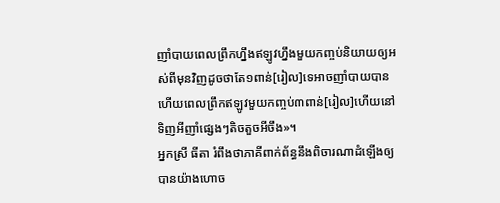ញាំបាយពេលព្រឹកហ្នឹងឥឡូវហ្នឹងមួយកញ្ចប់និយាយឲ្យអស់ពីមុនវិញដូចថាតែ១ពាន់[រៀល]ទេអាចញាំបាយបានហើយពេលព្រឹកឥឡូវមួយកញ្ចប់៣ពាន់[រៀល]ហើយនៅទិញអីញាំផ្សេងៗតិចតួចអីចឹង»។
អ្នកស្រី ធីតា រំពឹងថាភាគីពាក់ព័ន្ធនឹងពិចារណាដំឡើងឲ្យបានយ៉ាងហោច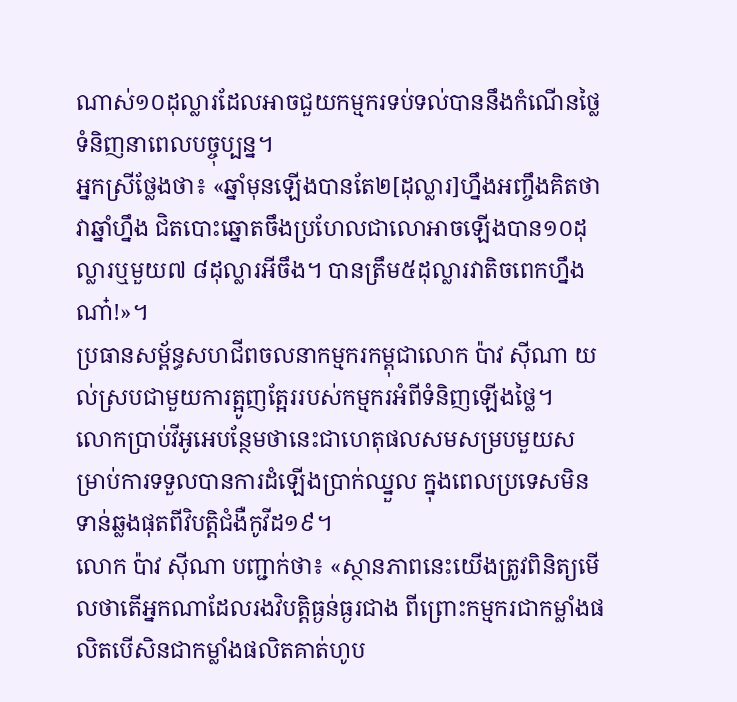ណាស់១០ដុល្លារដែលអាចជួយកម្មករទប់ទល់បាននឹងកំណើនថ្លៃទំនិញនាពេលបច្ចុប្បន្ន។
អ្នកស្រីថ្លែងថា៖ «ឆ្នាំមុនឡើងបានតែ២[ដុល្លារ]ហ្នឹងអញ្ចឹងគិតថាវាឆ្នាំហ្នឹង ជិតបោះឆ្នោតចឹងប្រហែលជាលោអាចឡើងបាន១០ដុល្លារឬមួយ៧ ៨ដុល្លារអីចឹង។ បានត្រឹម៥ដុល្លារវាតិចពេកហ្នឹងណា៎!»។
ប្រធានសម្ព័ន្ធសហជីពចលនាកម្មករកម្ពុជាលោក ប៉ាវ ស៊ីណា យល់ស្របជាមួយការត្អូញត្អែររបស់កម្មករអំពីទំនិញឡើងថ្លៃ។
លោកប្រាប់វីអូអេបន្ថែមថានេះជាហេតុផលសមសម្របមួយសម្រាប់ការទទួលបានការដំឡើងប្រាក់ឈ្នួល ក្នុងពេលប្រទេសមិនទាន់ឆ្លងផុតពីវិបត្តិជំងឺកូវីដ១៩។
លោក ប៉ាវ ស៊ីណា បញ្ជាក់ថា៖ «ស្ថានភាពនេះយើងត្រូវពិនិត្យមើលថាតើអ្នកណាដែលរងវិបត្តិធ្ងន់ធ្ងរជាង ពីព្រោះកម្មករជាកម្លាំងផលិតបើសិនជាកម្លាំងផលិតគាត់ហូប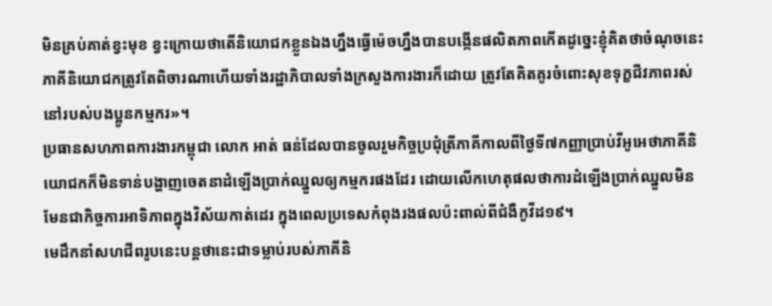មិនគ្រប់គាត់ខ្វះមុខ ខ្វះក្រោយថាតើនិយោជកខ្លួនឯងហ្នឹងធ្វើម៉េចហ្នឹងបានបង្កើនផលិតភាពកើតដូច្នេះខ្ញុំគិតថាចំណុចនេះភាគីនិយោជកត្រូវតែពិចារណាហើយទាំងរដ្ឋាភិបាលទាំងក្រសួងការងារក៏ដោយ ត្រូវតែគិតគូរចំពោះសុខទុក្ខជីវភាពរស់នៅរបស់បងប្អូនកម្មករ»។
ប្រធានសហភាពការងារកម្ពុជា លោក អាត់ ធន់ដែលបានចូលរួមកិច្ចប្រជុំត្រីភាគីកាលពីថ្ងៃទី៧កញ្ញាប្រាប់វីអូអេថាភាគីនិយោជកក៏មិនទាន់បង្ហាញចេតនាដំឡើងប្រាក់ឈ្នួលឲ្យកម្មករផងដែរ ដោយលើកហេតុផលថាការដំឡើងប្រាក់ឈ្នួលមិនមែនជាកិច្ចការអាទិភាពក្នុងវិស័យកាត់ដេរ ក្នុងពេលប្រទេសកំពុងរងផលប៉ះពាល់ពីជំងឺកូវីដ១៩។
មេដឹកនាំសហជីពរូបនេះបន្តថានេះជាទម្លាប់របស់ភាគីនិ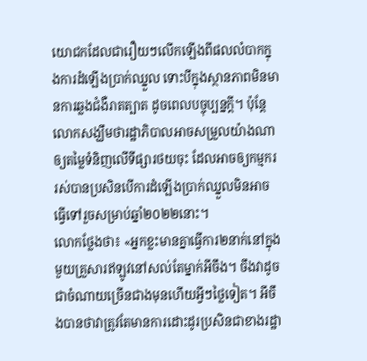យោជកដែលជារឿយៗលើកឡើងពីផលលំបាកក្នុងការដំឡើងប្រាក់ឈ្នួល ទោះបីក្នុងស្ថានភាពមិនមានការឆ្លងជំងឺរាតត្បាត ដូចពេលបច្ចុប្បន្នក្តី។ ប៉ុន្តែលោកសង្ឃឹមថារដ្ឋាភិបាលអាចសម្រួលយ៉ាងណាឲ្យតម្លៃទំនិញលើទីផ្សារថយចុះ ដែលអាចឲ្យកម្មកររស់បានប្រសិនបើការដំឡើងប្រាក់ឈ្នួលមិនអាចធ្វើទៅរួចសម្រាប់ឆ្នាំ២០២២នោះ។
លោកថ្លែងថា៖ «អ្នកខ្លះមានគ្នាធ្វើការ២នាក់នៅក្នុងមួយគ្រួសារឥឡូវនៅសល់តែម្នាក់អីចឹង។ ចឹងវាដូចជាចំណាយច្រើនជាងមុនហើយអ្វីៗថ្លៃទៀត។ អីចឹងបានថាវាត្រូវតែមានការដោះដូរប្រសិនជាខាងរដ្ឋា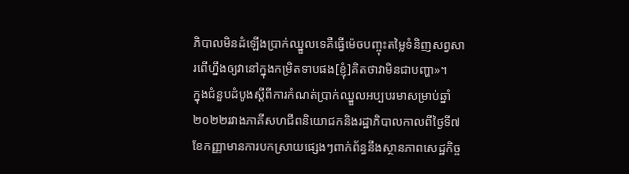ភិបាលមិនដំឡើងប្រាក់ឈ្នួលទេគឺធ្វើម៉េចបញ្ចុះតម្លៃទំនិញសព្វសារពើហ្នឹងឲ្យវានៅក្នុងកម្រិតទាបផង[ខ្ញុំ]គិតថាវាមិនជាបញ្ហា»។
ក្នុងជំនួបដំបូងស្តីពីការកំណត់ប្រាក់ឈ្នួលអប្បបរមាសម្រាប់ឆ្នាំ២០២២រវាងភាគីសហជីពនិយោជកនិងរដ្ឋាភិបាលកាលពីថ្ងៃទី៧ខែកញ្ញាមានការបកស្រាយផ្សេងៗពាក់ព័ន្ធនឹងស្ថានភាពសេដ្ឋកិច្ច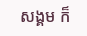សង្គម ក៏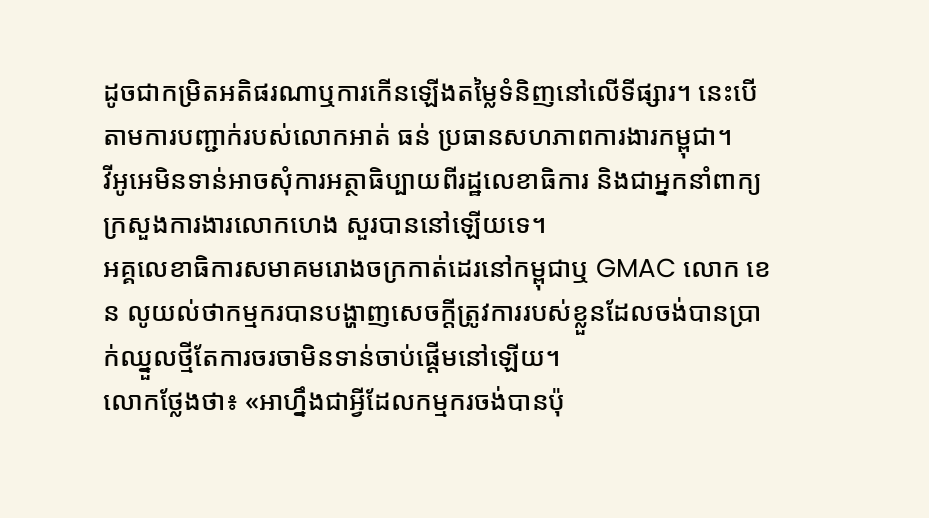ដូចជាកម្រិតអតិផរណាឬការកើនឡើងតម្លៃទំនិញនៅលើទីផ្សារ។ នេះបើតាមការបញ្ជាក់របស់លោកអាត់ ធន់ ប្រធានសហភាពការងារកម្ពុជា។
វីអូអេមិនទាន់អាចសុំការអត្ថាធិប្បាយពីរដ្ឋលេខាធិការ និងជាអ្នកនាំពាក្យក្រសួងការងារលោកហេង សួរបាននៅឡើយទេ។
អគ្គលេខាធិការសមាគមរោងចក្រកាត់ដេរនៅកម្ពុជាឬ GMAC លោក ខេន លូយល់ថាកម្មករបានបង្ហាញសេចក្តីត្រូវការរបស់ខ្លួនដែលចង់បានប្រាក់ឈ្នួលថ្មីតែការចរចាមិនទាន់ចាប់ផ្តើមនៅឡើយ។
លោកថ្លែងថា៖ «អាហ្នឹងជាអ្វីដែលកម្មករចង់បានប៉ុ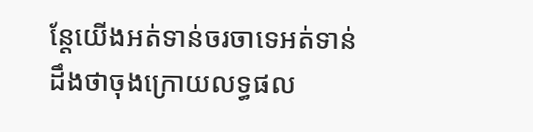ន្តែយើងអត់ទាន់ចរចាទេអត់ទាន់ ដឹងថាចុងក្រោយលទ្ធផល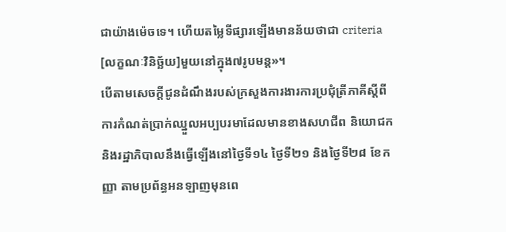ជាយ៉ាងម៉េចទេ។ ហើយតម្លៃទីផ្សារឡើងមានន័យថាជា criteria [លក្ខណៈវិនិច្ឆ័យ]មួយនៅក្នុង៧រូបមន្ត»។
បើតាមសេចក្តីជូនដំណឹងរបស់ក្រសួងការងារការប្រជុំត្រីភាគីស្តីពីការកំណត់ប្រាក់ឈ្នួលអប្បបរមាដែលមានខាងសហជីព និយោជកនិងរដ្ឋាភិបាលនឹងធ្វើឡើងនៅថ្ងៃទី១៤ ថ្ងៃទី២១ និងថ្ងៃទី២៨ ខែកញ្ញា តាមប្រព័ន្ធអនឡាញមុនពេ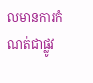លមានការកំណត់ជាផ្លូវ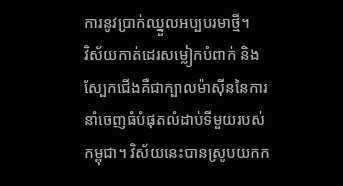ការនូវប្រាក់ឈ្នួលអប្បបរមាថ្មី។
វិស័យកាត់ដេរសម្លៀកបំពាក់ និងស្បែកជើងគឺជាក្បាលម៉ាស៊ីននៃការនាំចេញធំបំផុតលំដាប់ទីមួយរបស់កម្ពុជា។ វិស័យនេះបានស្រូបយកក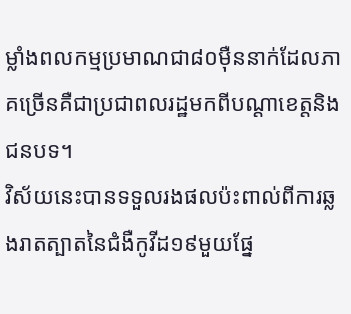ម្លាំងពលកម្មប្រមាណជា៨០ម៉ឺននាក់ដែលភាគច្រើនគឺជាប្រជាពលរដ្ឋមកពីបណ្តាខេត្តនិងជនបទ។
វិស័យនេះបានទទួលរងផលប៉ះពាល់ពីការឆ្លងរាតត្បាតនៃជំងឺកូវីដ១៩មួយផ្នែ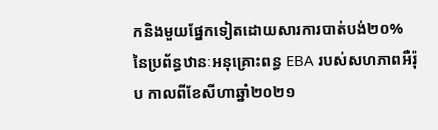កនិងមួយផ្នែកទៀតដោយសារការបាត់បង់២០%នៃប្រព័ន្ធឋានៈអនុគ្រោះពន្ធ EBA របស់សហភាពអឺរ៉ុប កាលពីខែសីហាឆ្នាំ២០២១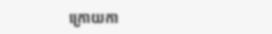ក្រោយកា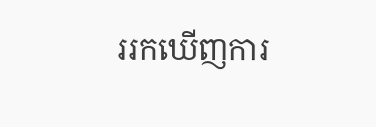ររកឃើញការ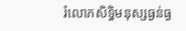រំលោភសិទ្ធិមនុស្សធ្ងន់ធ្ង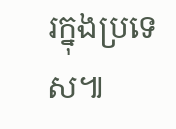រក្នុងប្រទេស៕